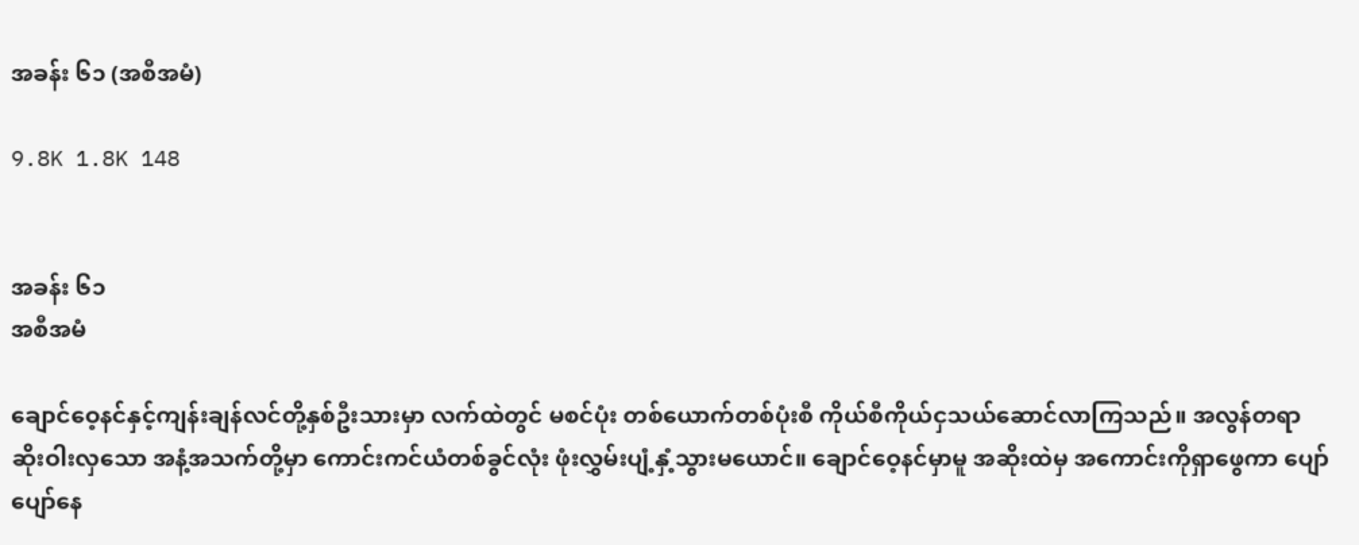အခန်း ၆၁ (အစီအမံ)

9.8K 1.8K 148


အခန်း ၆၁
အစီအမံ

ချောင်ဝေ့နင်နှင့်ကျန်းချန်လင်တို့နှစ်ဦးသားမှာ လက်ထဲတွင် မစင်ပုံး တစ်ယောက်တစ်ပုံးစီ ကိုယ်စီကိုယ်ငှသယ်ဆောင်လာကြသည်။ အလွန်တရာဆိုးဝါးလှသော အနံ့အသက်တို့မှာ ကောင်းကင်ယံတစ်ခွင်လုံး ဖုံးလွှမ်းပျံ့နှံ့သွားမယောင်။ ချောင်ဝေ့နင်မှာမူ အဆိုးထဲမှ အကောင်းကိုရှာဖွေကာ ပျော်ပျော်နေ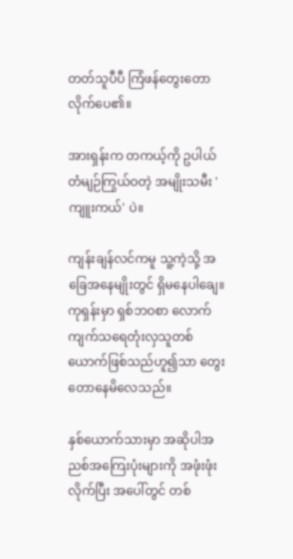တတ်သူပီပီ ကြံဖန်တွေးတောလိုက်ပေ၏။

အားရှန်းက တကယ့်ကို ဥပါယ်တံမျဉ်ကြွယ်ဝတဲ့ အမျိုးသမီး 'ကျူးကယ်' ပဲ။

ကျန်းချန်လင်ကမူ သူ့ကဲ့သို့ အခြေအနေမျိုးတွင် ရှိမနေပါချေ။ ကုရှန်းမှာ ရှစ်ဘဝစာ လောက် ကျက်သရေတုံးလှသူတစ်ယောက်ဖြစ်သည်ဟူ၍သာ တွေးတောနေမိလေသည်။

နှစ်ယောက်သားမှာ အဆိုပါအညစ်အကြေးပုံးများကို အဖုံးဖုံးလိုက်ပြီး အပေါ်တွင် တစ်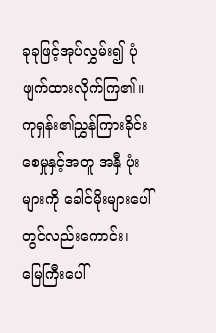ခုခုဖြင့်အုပ်လွှမ်း၍ ပုံဖျက်ထားလိုက်ကြ၏။ ကုရှန်း၏ညွှန်ကြားခိုင်းစေမှုနှင့်အတူ အနှီ ပုံးများကို ခေါင်မိုးများပေါ်တွင်လည်းကောင်း၊ မြေကြီးပေါ်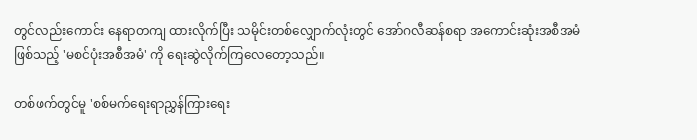တွင်လည်းကောင်း နေရာတကျ ထားလိုက်ပြီး သမိုင်းတစ်လျှောက်လုံးတွင် အော်ဂလီဆန်စရာ အကောင်းဆုံးအစီအမံ ဖြစ်သည့် 'မစင်ပုံးအစီအမံ' ကို ရေးဆွဲလိုက်ကြလေတော့သည်။

တစ်ဖက်တွင်မူ 'စစ်မက်ရေးရာညွှန်ကြားရေး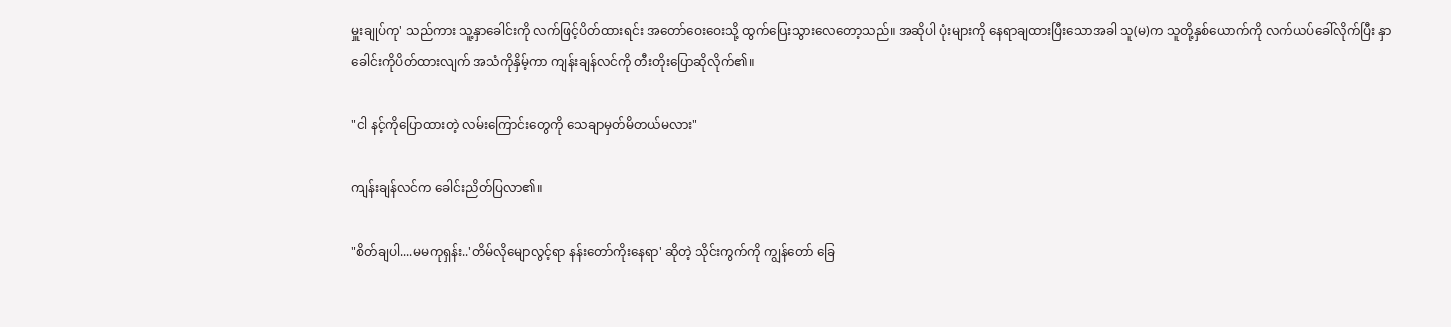မှူးချုပ်ကု' သည်ကား သူ့နှာခေါင်းကို လက်ဖြင့်ပိတ်ထားရင်း အတော်ဝေးဝေးသို့ ထွက်ပြေးသွားလေတော့သည်။ အဆိုပါ ပုံးများကို နေရာချထားပြီးသောအခါ သူ(မ)က သူတို့နှစ်ယောက်ကို လက်ယပ်ခေါ်လိုက်ပြီး နှာခေါင်းကိုပိတ်ထားလျက် အသံကိုနှိမ့်ကာ ကျန်းချန်လင်ကို တီးတိုးပြောဆိုလိုက်၏။

"ငါ နင့်ကိုပြောထားတဲ့ လမ်းကြောင်းတွေကို သေချာမှတ်မိတယ်မလား"

ကျန်းချန်လင်က ခေါင်းညိတ်ပြလာ၏။

"စိတ်ချပါ....မမကုရှန်း..'တိမ်လိုမျောလွင့်ရာ နန်းတော်ကိုးနေရာ' ဆိုတဲ့ သိုင်းကွက်ကို ကျွန်တော် ခြေ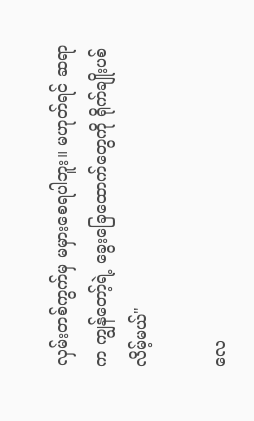လှမ်းတစ်ကွက်မှ မမှားစေရပါဘူး။ မဟုတ်ရင် ဆရာက ကျွန်တော့်ရဲ့ ခွေးခြေထောက်တွေကို ရိုက်ချိုးပစ်လိမ့်မယ်"

လေ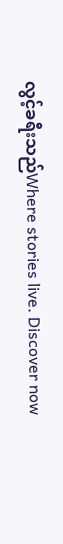လွင့်ခရီးသည်Where stories live. Discover now